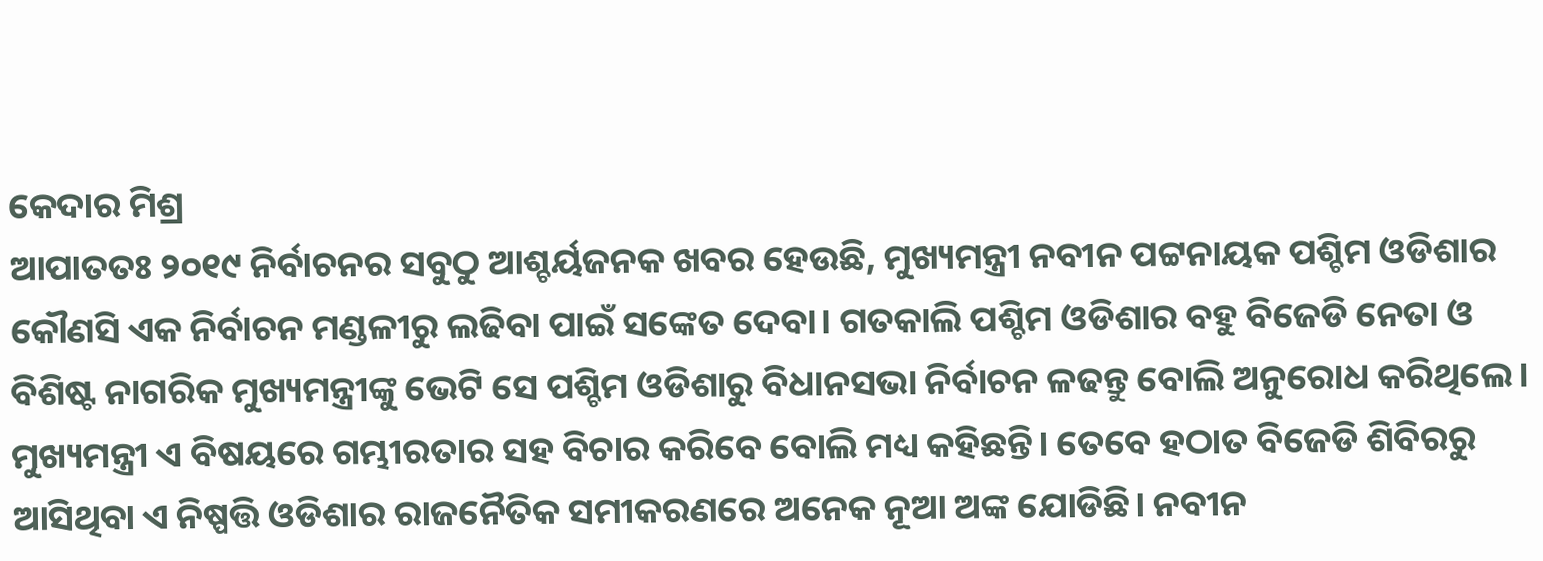କେଦାର ମିଶ୍ର
ଆପାତତଃ ୨୦୧୯ ନିର୍ବାଚନର ସବୁଠୁ ଆଶ୍ଚର୍ୟଜନକ ଖବର ହେଉଛି, ମୁଖ୍ୟମନ୍ତ୍ରୀ ନବୀନ ପଟ୍ଟନାୟକ ପଶ୍ଚିମ ଓଡିଶାର କୌଣସି ଏକ ନିର୍ବାଚନ ମଣ୍ଡଳୀରୁ ଲଢିବା ପାଇଁ ସଙ୍କେତ ଦେବା। ଗତକାଲି ପଶ୍ଚିମ ଓଡିଶାର ବହୁ ବିଜେଡି ନେତା ଓ ବିଶିଷ୍ଟ ନାଗରିକ ମୁଖ୍ୟମନ୍ତ୍ରୀଙ୍କୁ ଭେଟି ସେ ପଶ୍ଚିମ ଓଡିଶାରୁ ବିଧାନସଭା ନିର୍ବାଚନ ଳଢନ୍ତୁ ବୋଲି ଅନୁରୋଧ କରିଥିଲେ। ମୁଖ୍ୟମନ୍ତ୍ରୀ ଏ ବିଷୟରେ ଗମ୍ଭୀରତାର ସହ ବିଚାର କରିବେ ବୋଲି ମଧ୍ୟ କହିଛନ୍ତି। ତେବେ ହଠାତ ବିଜେଡି ଶିବିରରୁ ଆସିଥିବା ଏ ନିଷ୍ପତ୍ତି ଓଡିଶାର ରାଜନୈତିକ ସମୀକରଣରେ ଅନେକ ନୂଆ ଅଙ୍କ ଯୋଡିଛି। ନବୀନ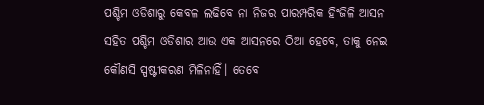ପଶ୍ଚିମ ଓଡିଶାରୁ କେବଳ ଲଢିବେ ନା ନିଜର ପାରମ୍ପରିକ ହିଂଜିଳି ଆସନ ସହିତ ପଶ୍ଚିମ ଓଡିଶାର ଆଉ ଏକ ଆସନରେ ଠିଆ ହେବେ, ତାକୁ ନେଇ କୌଣସି ସ୍ପଷ୍ଟୀକରଣ ମିଳିନାହିଁ। ତେବେ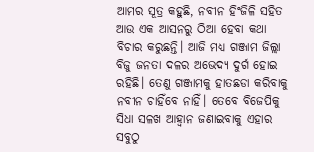ଆମର ସୂତ୍ର କହୁଛି, ନବୀନ ହିଂଜିଳି ସହିତ ଆଉ ଏକ ଆସନରୁ ଠିଆ ହେବା କଥା ବିଚାର କରୁଛନ୍ତି। ଆଜି ମଧ୍ୟ ଗଞ୍ଜାମ ଜିଲ୍ଲା ବିଜୁ ଜନତା ଦଳର ଅଭେଦ୍ୟ ଦୁର୍ଗ ହୋଇ ରହିଛି। ତେଣୁ ଗଞ୍ଜାମକୁ ହାତଛଡା କରିବାକୁ ନବୀନ ଚାହିଁବେ ନାହିଁ। ତେବେ ବିଜେପିକୁ ସିଧା ସଳଖ ଆହ୍ଵାନ ଜଣାଇବାକୁ ଏହାର ସବୁଠୁ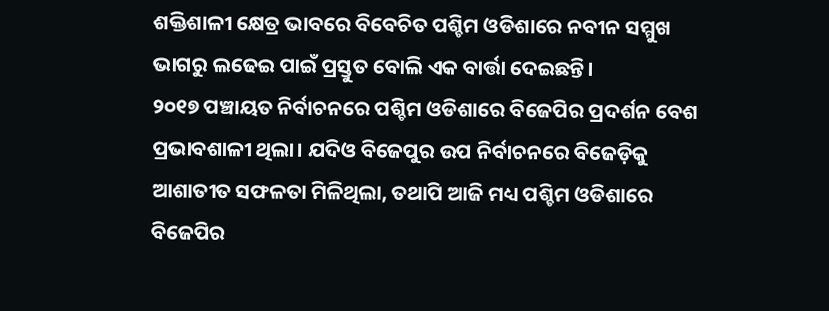ଶକ୍ତିଶାଳୀ କ୍ଷେତ୍ର ଭାବରେ ବିବେଚିତ ପଶ୍ଚିମ ଓଡିଶାରେ ନବୀନ ସମ୍ମୁଖ ଭାଗରୁ ଲଢେଇ ପାଇଁ ପ୍ରସ୍ତୁତ ବୋଲି ଏକ ବାର୍ତ୍ତା ଦେଇଛନ୍ତି।
୨୦୧୭ ପଞ୍ଚାୟତ ନିର୍ବାଚନରେ ପଶ୍ଚିମ ଓଡିଶାରେ ବିଜେପିର ପ୍ରଦର୍ଶନ ବେଶ ପ୍ରଭାବଶାଳୀ ଥିଲା। ଯଦିଓ ବିଜେପୁର ଉପ ନିର୍ବାଚନରେ ବିଜେଡ଼ିକୁ ଆଶାତୀତ ସଫଳତା ମିଳିଥିଲା, ତଥାପି ଆଜି ମଧ୍ୟ ପଶ୍ଚିମ ଓଡିଶାରେ ବିଜେପିର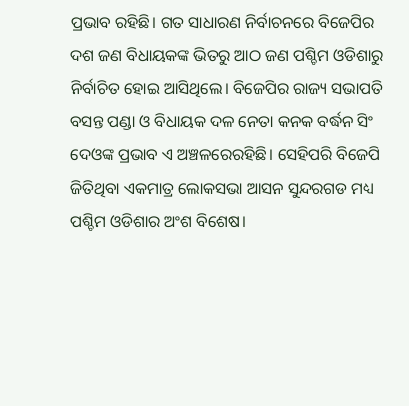ପ୍ରଭାବ ରହିଛି। ଗତ ସାଧାରଣ ନିର୍ବାଚନରେ ବିଜେପିର ଦଶ ଜଣ ବିଧାୟକଙ୍କ ଭିତରୁ ଆଠ ଜଣ ପଶ୍ଚିମ ଓଡିଶାରୁ ନିର୍ବାଚିତ ହୋଇ ଆସିଥିଲେ। ବିଜେପିର ରାଜ୍ୟ ସଭାପତି ବସନ୍ତ ପଣ୍ଡା ଓ ବିଧାୟକ ଦଳ ନେତା କନକ ବର୍ଦ୍ଧନ ସିଂ ଦେଓଙ୍କ ପ୍ରଭାବ ଏ ଅଞ୍ଚଳରେରହିଛି। ସେହିପରି ବିଜେପି ଜିତିଥିବା ଏକମାତ୍ର ଲୋକସଭା ଆସନ ସୁନ୍ଦରଗଡ ମଧ୍ୟ ପଶ୍ଚିମ ଓଡିଶାର ଅଂଶ ବିଶେଷ।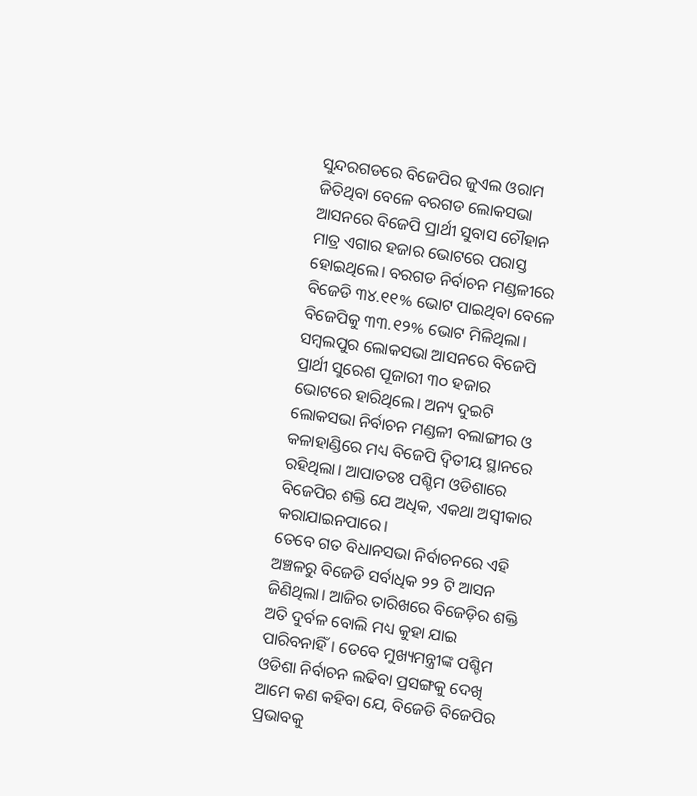ସୁନ୍ଦରଗଡରେ ବିଜେପିର ଜୁଏଲ ଓରାମ ଜିତିଥିବା ବେଳେ ବରଗଡ ଲୋକସଭା ଆସନରେ ବିଜେପି ପ୍ରାର୍ଥୀ ସୁବାସ ଚୌହାନ ମାତ୍ର ଏଗାର ହଜାର ଭୋଟରେ ପରାସ୍ତ ହୋଇଥିଲେ। ବରଗଡ ନିର୍ବାଚନ ମଣ୍ଡଳୀରେ ବିଜେଡି ୩୪.୧୧% ଭୋଟ ପାଇଥିବା ବେଳେ ବିଜେପିକୁ ୩୩.୧୨% ଭୋଟ ମିଳିଥିଲା। ସମ୍ବଲପୁର ଲୋକସଭା ଆସନରେ ବିଜେପି ପ୍ରାର୍ଥୀ ସୁରେଶ ପୂଜାରୀ ୩୦ ହଜାର ଭୋଟରେ ହାରିଥିଲେ। ଅନ୍ୟ ଦୁଇଟି ଲୋକସଭା ନିର୍ବାଚନ ମଣ୍ଡଳୀ ବଲାଙ୍ଗୀର ଓ କଳାହାଣ୍ଡିରେ ମଧ୍ୟ ବିଜେପି ଦ୍ଵିତୀୟ ସ୍ଥାନରେ ରହିଥିଲା। ଆପାତତଃ ପଶ୍ଚିମ ଓଡିଶାରେ ବିଜେପିର ଶକ୍ତି ଯେ ଅଧିକ, ଏକଥା ଅସ୍ଵୀକାର କରାଯାଇନପାରେ।
ତେବେ ଗତ ବିଧାନସଭା ନିର୍ବାଚନରେ ଏହି ଅଞ୍ଚଳରୁ ବିଜେଡି ସର୍ବାଧିକ ୨୨ ଟି ଆସନ ଜିଣିଥିଲା। ଆଜିର ତାରିଖରେ ବିଜେଡ଼ିର ଶକ୍ତି ଅତି ଦୁର୍ବଳ ବୋଲି ମଧ୍ୟ କୁହା ଯାଇ ପାରିବନାହିଁ। ତେବେ ମୁଖ୍ୟମନ୍ତ୍ରୀଙ୍କ ପଶ୍ଚିମ ଓଡିଶା ନିର୍ବାଚନ ଲଢିବା ପ୍ରସଙ୍ଗକୁ ଦେଖି ଆମେ କଣ କହିବା ଯେ, ବିଜେଡି ବିଜେପିର ପ୍ରଭାବକୁ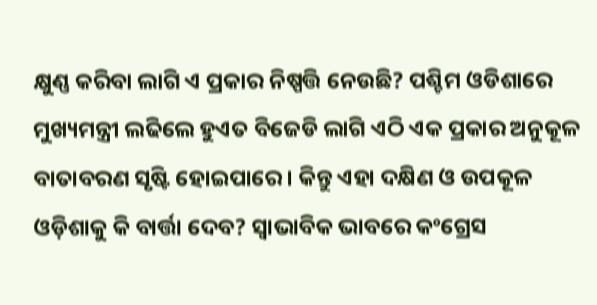କ୍ଷୁଣ୍ଣ କରିବା ଲାଗି ଏ ପ୍ରକାର ନିଷ୍ପତ୍ତି ନେଉଛି? ପଶ୍ଚିମ ଓଡିଶାରେ ମୁଖ୍ୟମନ୍ତ୍ରୀ ଲଢିଲେ ହୁଏତ ବିଜେଡି ଲାଗି ଏଠି ଏକ ପ୍ରକାର ଅନୁକୂଳ ବାତାବରଣ ସୃଷ୍ଟି ହୋଇପାରେ। କିନ୍ତୁ ଏହା ଦକ୍ଷିଣ ଓ ଉପକୂଳ ଓଡ଼ିଶାକୁ କି ବାର୍ତ୍ତା ଦେବ? ସ୍ଵାଭାବିକ ଭାବରେ କଂଗ୍ରେସ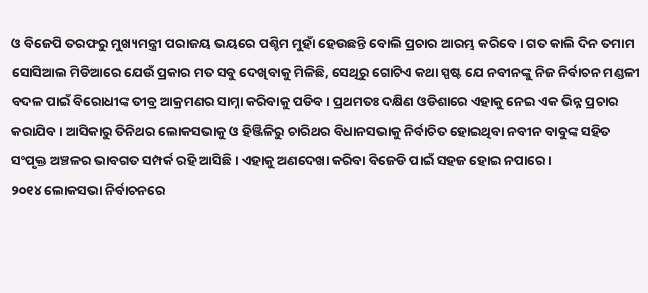ଓ ବିଜେପି ତରଫରୁ ମୁଖ୍ୟମନ୍ତ୍ରୀ ପରାଜୟ ଭୟରେ ପଶ୍ଚିମ ମୁହାଁ ହେଉଛନ୍ତି ବୋଲି ପ୍ରଚାର ଆରମ୍ଭ କରିବେ। ଗତ କାଲି ଦିନ ତମାମ ସୋସିଆଲ ମିଡିଆରେ ଯେଉଁ ପ୍ରକାର ମତ ସବୁ ଦେଖିବାକୁ ମିଳିଛି, ସେଥିରୁ ଗୋଟିଏ କଥା ସ୍ପଷ୍ଟ ଯେ ନବୀନଙ୍କୁ ନିଜ ନିର୍ବାଚନ ମଣ୍ଡଳୀ ବଦଳ ପାଇଁ ବିରୋଧୀଙ୍କ ତୀବ୍ର ଆକ୍ରମଣର ସାମ୍ନା କରିବାକୁ ପଡିବ। ପ୍ରଥମତଃ ଦକ୍ଷିଣ ଓଡିଶାରେ ଏହାକୁ ନେଇ ଏକ ଭିନ୍ନ ପ୍ରଚାର କରାଯିବ। ଆସିକାରୁ ତିନିଥର ଲୋକସଭାକୁ ଓ ହିଞ୍ଜିଳିରୁ ଚାରିଥର ବିଧାନସଭାକୁ ନିର୍ବାଚିତ ହୋଇଥିବା ନବୀନ ବାବୁଙ୍କ ସହିତ ସଂପୃକ୍ତ ଅଞ୍ଚଳର ଭାବଗତ ସମ୍ପର୍କ ରହି ଆସିଛି। ଏହାକୁ ଅଣଦେଖା କରିବା ବିଜେଡି ପାଇଁ ସହଜ ହୋଇ ନପାରେ।
୨୦୧୪ ଲୋକସଭା ନିର୍ବାଚନରେ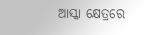ଆସ୍କା କ୍ଷେତ୍ରରେ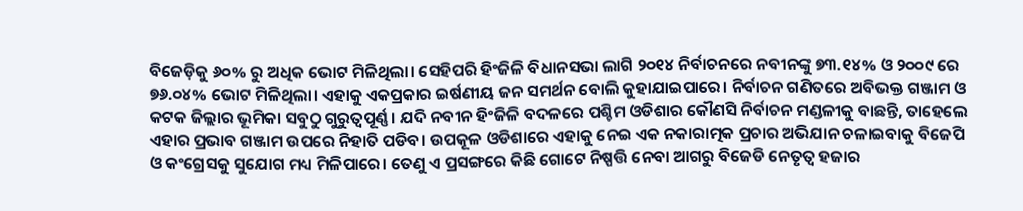ବିଜେଡ଼ିକୁ ୬୦% ରୁ ଅଧିକ ଭୋଟ ମିଳିଥିଲା। ସେହିପରି ହିଂଜିଳି ବିଧାନସଭା ଲାଗି ୨୦୧୪ ନିର୍ବାଚନରେ ନବୀନଙ୍କୁ ୭୩.୧୪% ଓ ୨୦୦୯ ରେ ୭୬.୦୪% ଭୋଟ ମିଳିଥିଲା। ଏହାକୁ ଏକପ୍ରକାର ଇର୍ଷଣୀୟ ଜନ ସମର୍ଥନ ବୋଲି କୁହାଯାଇପାରେ। ନିର୍ବାଚନ ଗଣିତରେ ଅବିଭକ୍ତ ଗଞ୍ଜାମ ଓ କଟକ ଜିଲ୍ଲାର ଭୂମିକା ସବୁଠୁ ଗୁରୁତ୍ୱପୂର୍ଣ୍ଣ। ଯଦି ନବୀନ ହିଂଜିଳି ବଦଳରେ ପଶ୍ଚିମ ଓଡିଶାର କୌଣସି ନିର୍ବାଚନ ମଣ୍ଡଳୀକୁ ବାଛନ୍ତି, ତାହେଲେ ଏହାର ପ୍ରଭାବ ଗଞ୍ଜାମ ଉପରେ ନିହାତି ପଡିବ। ଉପକୂଳ ଓଡିଶାରେ ଏହାକୁ ନେଇ ଏକ ନକାରାତ୍ମକ ପ୍ରଚାର ଅଭିଯାନ ଚଳାଇବାକୁ ବିଜେପି ଓ କଂଗ୍ରେସକୁ ସୁଯୋଗ ମଧ୍ୟ ମିଳିପାରେ। ତେଣୁ ଏ ପ୍ରସଙ୍ଗରେ କିଛି ଗୋଟେ ନିଷ୍ପତ୍ତି ନେବା ଆଗରୁ ବିଜେଡି ନେତୃତ୍ବ ହଜାର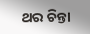ଥର ଚିନ୍ତା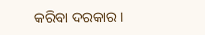କରିବା ଦରକାର।